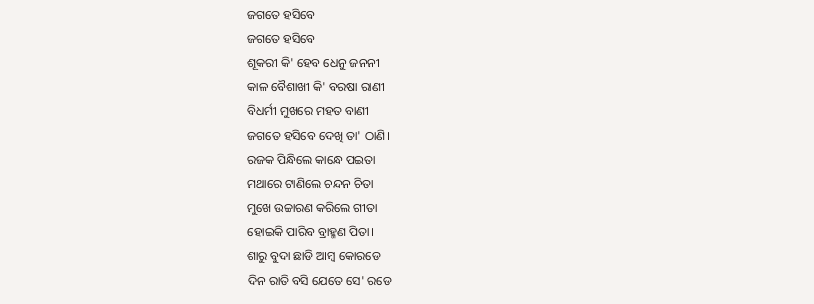ଜଗତେ ହସିବେ
ଜଗତେ ହସିବେ
ଶୂକରୀ କି' ହେବ ଧେନୁ ଜନନୀ
କାଳ ବୈଶାଖୀ କି' ବରଷା ରାଣୀ
ବିଧର୍ମୀ ମୁଖରେ ମହତ ବାଣୀ
ଜଗତେ ହସିବେ ଦେଖି ତା' ଠାଣି।
ରଜକ ପିନ୍ଧିଲେ କାନ୍ଧେ ପଇତା
ମଥାରେ ଟାଣିଲେ ଚନ୍ଦନ ଚିତା
ମୁଖେ ଉଚ୍ଚାରଣ କରିଲେ ଗୀତା
ହୋଇକି ପାରିବ ବ୍ରାହ୍ମଣ ପିତା।
ଶାରୁ ବୁଦା ଛାଡି ଆମ୍ବ କୋରଡେ
ଦିନ ରାତି ବସି ଯେତେ ସେ' ରଡେ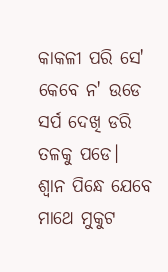କାକଳୀ ପରି ସେ' କେବେ ନ' ଉଡେ
ସର୍ପ ଦେଖି ଡରି ତଳକୁ ପଡେ।
ଶ୍ବାନ ପିନ୍ଧେ ଯେବେ ମାଥେ ମୁକୁଟ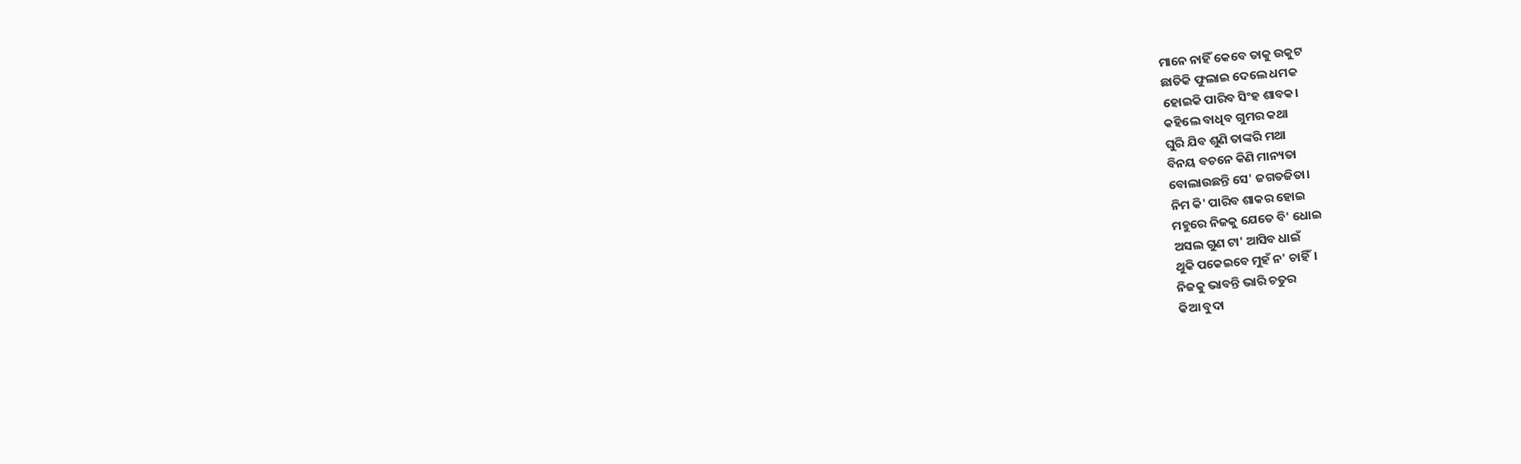ମାନେ ନାହିଁ କେବେ ତାକୁ ଉକୁଟ
ଛାତିକି ଫୁଲାଇ ଦେଲେ ଧମକ
ହୋଇକି ପାରିବ ସିଂହ ଶାବକ।
କହିଲେ ବାଧିବ ଗୁମର କଥା
ଘୁରି ଯିବ ଶୁଣି ତାଙ୍କରି ମଥା
ବିନୟ ବଚନେ କିଣି ମାନ୍ୟତା
ବୋଲାଉଛନ୍ତି ସେ' ଜଗତଜିତା।
ନିମ କି' ପାରିବ ଶାକର ହୋଇ
ମହୁରେ ନିଜକୁ ଯେତେ ବି' ଧୋଇ
ଅସଲ ଗୁଣ ଟା' ଆସିବ ଧାଇଁ
ଥୁକି ପକେଇବେ ମୁହଁ ନ' ଚାହିଁ।
ନିଜକୁ ଭାବନ୍ତି ଭାରି ଚତୁର
କିଆ ବୁଦା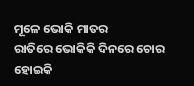ମୂଳେ ଭୋକି ମାତର
ରାତିରେ ଭୋକିକି ଦିନରେ ଚୋର
ହୋଇକି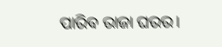ପାରିବ ରାଜା ଘରର।